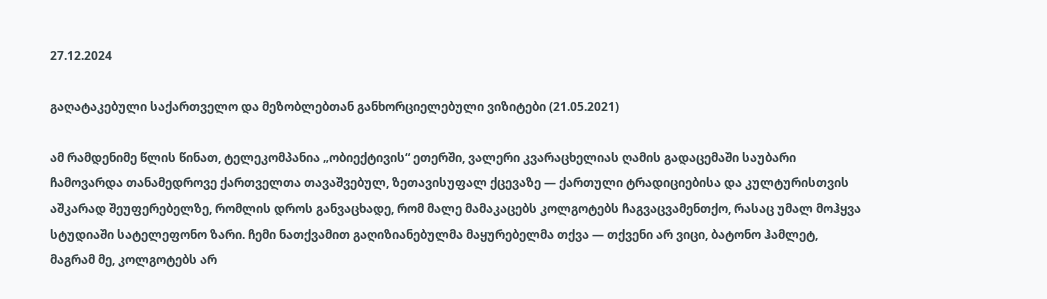27.12.2024

გაღატაკებული საქართველო და მეზობლებთან განხორციელებული ვიზიტები (21.05.2021)

ამ რამდენიმე წლის წინათ, ტელეკომპანია „ობიექტივის“ ეთერში, ვალერი კვარაცხელიას ღამის გადაცემაში საუბარი ჩამოვარდა თანამედროვე ქართველთა თავაშვებულ, ზეთავისუფალ ქცევაზე — ქართული ტრადიციებისა და კულტურისთვის აშკარად შეუფერებელზე, რომლის დროს განვაცხადე, რომ მალე მამაკაცებს კოლგოტებს ჩაგვაცვამენთქო, რასაც უმალ მოჰყვა სტუდიაში სატელეფონო ზარი. ჩემი ნათქვამით გაღიზიანებულმა მაყურებელმა თქვა — თქვენი არ ვიცი, ბატონო ჰამლეტ, მაგრამ მე, კოლგოტებს არ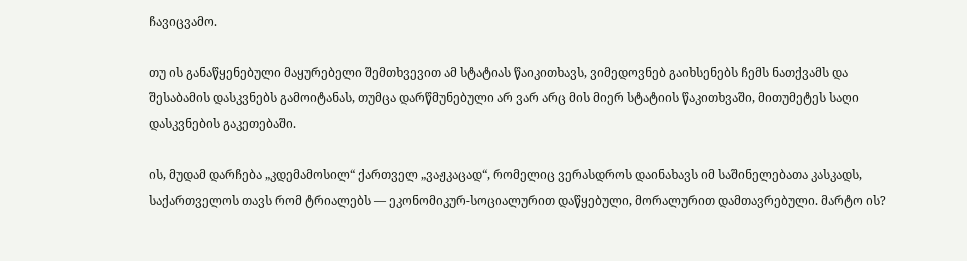ჩავიცვამო.

თუ ის განაწყენებული მაყურებელი შემთხვევით ამ სტატიას წაიკითხავს, ვიმედოვნებ გაიხსენებს ჩემს ნათქვამს და შესაბამის დასკვნებს გამოიტანას, თუმცა დარწმუნებული არ ვარ არც მის მიერ სტატიის წაკითხვაში, მითუმეტეს საღი დასკვნების გაკეთებაში.

ის, მუდამ დარჩება „კდემამოსილ“ ქართველ „ვაჟკაცად“, რომელიც ვერასდროს დაინახავს იმ საშინელებათა კასკადს, საქართველოს თავს რომ ტრიალებს — ეკონომიკურ-სოციალურით დაწყებული, მორალურით დამთავრებული. მარტო ის?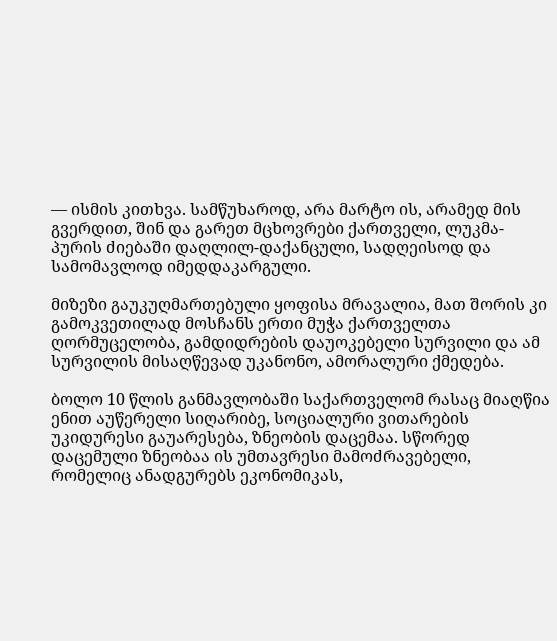— ისმის კითხვა. სამწუხაროდ, არა მარტო ის, არამედ მის გვერდით, შინ და გარეთ მცხოვრები ქართველი, ლუკმა-პურის ძიებაში დაღლილ-დაქანცული, სადღეისოდ და სამომავლოდ იმედდაკარგული.

მიზეზი გაუკუღმართებული ყოფისა მრავალია, მათ შორის კი გამოკვეთილად მოსჩანს ერთი მუჭა ქართველთა ღორმუცელობა, გამდიდრების დაუოკებელი სურვილი და ამ სურვილის მისაღწევად უკანონო, ამორალური ქმედება.

ბოლო 10 წლის განმავლობაში საქართველომ რასაც მიაღწია ენით აუწერელი სიღარიბე, სოციალური ვითარების უკიდურესი გაუარესება, ზნეობის დაცემაა. სწორედ დაცემული ზნეობაა ის უმთავრესი მამოძრავებელი, რომელიც ანადგურებს ეკონომიკას,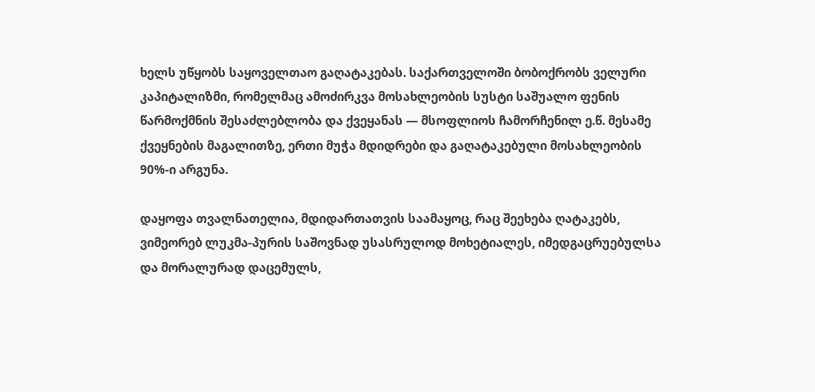ხელს უწყობს საყოველთაო გაღატაკებას. საქართველოში ბობოქრობს ველური კაპიტალიზმი, რომელმაც ამოძირკვა მოსახლეობის სუსტი საშუალო ფენის წარმოქმნის შესაძლებლობა და ქვეყანას — მსოფლიოს ჩამორჩენილ ე.წ. მესამე ქვეყნების მაგალითზე, ერთი მუჭა მდიდრები და გაღატაკებული მოსახლეობის 90%-ი არგუნა.

დაყოფა თვალნათელია, მდიდართათვის საამაყოც, რაც შეეხება ღატაკებს, ვიმეორებ ლუკმა-პურის საშოვნად უსასრულოდ მოხეტიალეს, იმედგაცრუებულსა და მორალურად დაცემულს,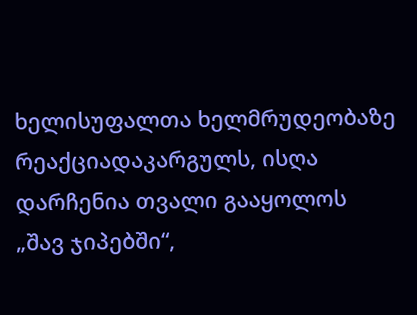ხელისუფალთა ხელმრუდეობაზე რეაქციადაკარგულს, ისღა დარჩენია თვალი გააყოლოს „შავ ჯიპებში“,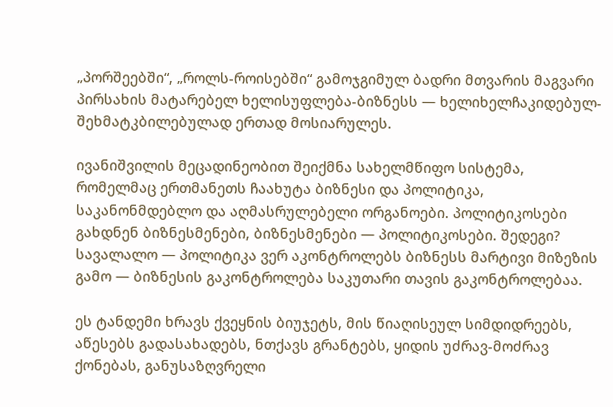„პორშეებში“, „როლს-როისებში“ გამოჯგიმულ ბადრი მთვარის მაგვარი პირსახის მატარებელ ხელისუფლება-ბიზნესს — ხელიხელჩაკიდებულ-შეხმატკბილებულად ერთად მოსიარულეს.

ივანიშვილის მეცადინეობით შეიქმნა სახელმწიფო სისტემა, რომელმაც ერთმანეთს ჩაახუტა ბიზნესი და პოლიტიკა, საკანონმდებლო და აღმასრულებელი ორგანოები. პოლიტიკოსები გახდნენ ბიზნესმენები, ბიზნესმენები — პოლიტიკოსები. შედეგი? სავალალო — პოლიტიკა ვერ აკონტროლებს ბიზნესს მარტივი მიზეზის გამო — ბიზნესის გაკონტროლება საკუთარი თავის გაკონტროლებაა.

ეს ტანდემი ხრავს ქვეყნის ბიუჯეტს, მის წიაღისეულ სიმდიდრეებს, აწესებს გადასახადებს, ნთქავს გრანტებს, ყიდის უძრავ-მოძრავ ქონებას, განუსაზღვრელი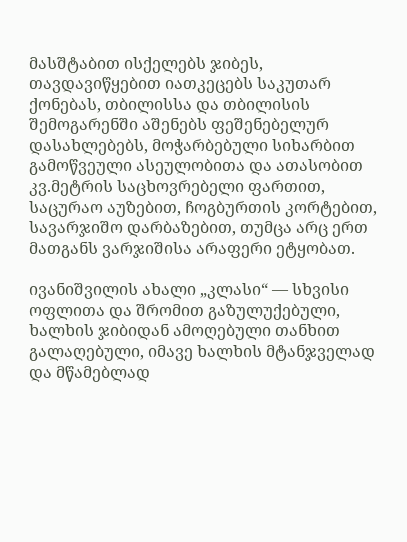მასშტაბით ისქელებს ჯიბეს, თავდავიწყებით იათკეცებს საკუთარ ქონებას, თბილისსა და თბილისის შემოგარენში აშენებს ფეშენებელურ დასახლებებს, მოჭარბებული სიხარბით გამოწვეული ასეულობითა და ათასობით კვ.მეტრის საცხოვრებელი ფართით, საცურაო აუზებით, ჩოგბურთის კორტებით, სავარჯიშო დარბაზებით, თუმცა არც ერთ მათგანს ვარჯიშისა არაფერი ეტყობათ.

ივანიშვილის ახალი „კლასი“ — სხვისი ოფლითა და შრომით გაზულუქებული, ხალხის ჯიბიდან ამოღებული თანხით გალაღებული, იმავე ხალხის მტანჯველად და მწამებლად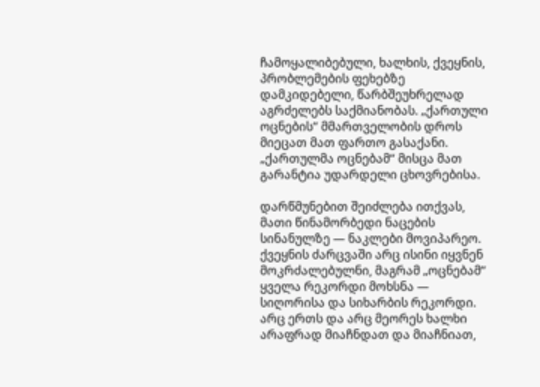ჩამოყალიბებული, ხალხის, ქვეყნის, პრობლემების ფეხებზე დამკიდებელი, წარბშეუხრელად აგრძელებს საქმიანობას. „ქართული ოცნების“ მმართველობის დროს მიეცათ მათ ფართო გასაქანი. „ქართულმა ოცნებამ“ მისცა მათ გარანტია უდარდელი ცხოვრებისა.

დარწმუნებით შეიძლება ითქვას, მათი წინამორბედი ნაცების სინანულზე — ნაკლები მოვიპარეო. ქვეყნის ძარცვაში არც ისინი იყვნენ მოკრძალებულნი, მაგრამ „ოცნებამ“ ყველა რეკორდი მოხსნა — სიღორისა და სიხარბის რეკორდი. არც ერთს და არც მეორეს ხალხი არაფრად მიაჩნდათ და მიაჩნიათ,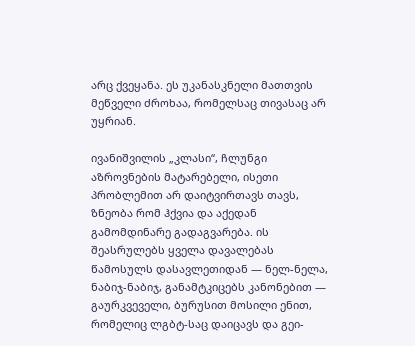არც ქვეყანა. ეს უკანასკნელი მათთვის მეწველი ძროხაა, რომელსაც თივასაც არ უყრიან.

ივანიშვილის „კლასი“, ჩლუნგი აზროვნების მატარებელი, ისეთი პრობლემით არ დაიტვირთავს თავს, ზნეობა რომ ჰქვია და აქედან გამომდინარე გადაგვარება. ის შეასრულებს ყველა დავალებას წამოსულს დასავლეთიდან — ნელ-ნელა, ნაბიჯ-ნაბიჯ, განამტკიცებს კანონებით — გაურკვეველი, ბურუსით მოსილი ენით, რომელიც ლგბტ-საც დაიცავს და გეი-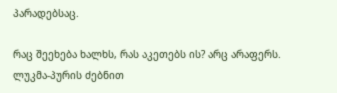პარადებსაც.

რაც შეეხება ხალხს, რას აკეთებს ის? არც არაფერს. ლუკმა-პურის ძებნით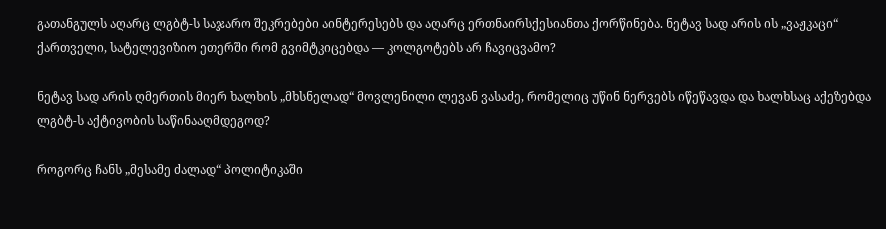გათანგულს აღარც ლგბტ-ს საჯარო შეკრებები აინტერესებს და აღარც ერთნაირსქესიანთა ქორწინება. ნეტავ სად არის ის „ვაჟკაცი“ ქართველი, სატელევიზიო ეთერში რომ გვიმტკიცებდა — კოლგოტებს არ ჩავიცვამო?

ნეტავ სად არის ღმერთის მიერ ხალხის „მხსნელად“ მოვლენილი ლევან ვასაძე, რომელიც უწინ ნერვებს იწეწავდა და ხალხსაც აქეზებდა ლგბტ-ს აქტივობის საწინააღმდეგოდ?

როგორც ჩანს „მესამე ძალად“ პოლიტიკაში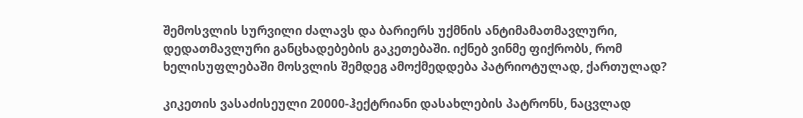შემოსვლის სურვილი ძალავს და ბარიერს უქმნის ანტიმამათმავლური, დედათმავლური განცხადებების გაკეთებაში. იქნებ ვინმე ფიქრობს, რომ ხელისუფლებაში მოსვლის შემდეგ ამოქმედდება პატრიოტულად, ქართულად?

კიკეთის ვასაძისეული 20000-ჰექტრიანი დასახლების პატრონს, ნაცვლად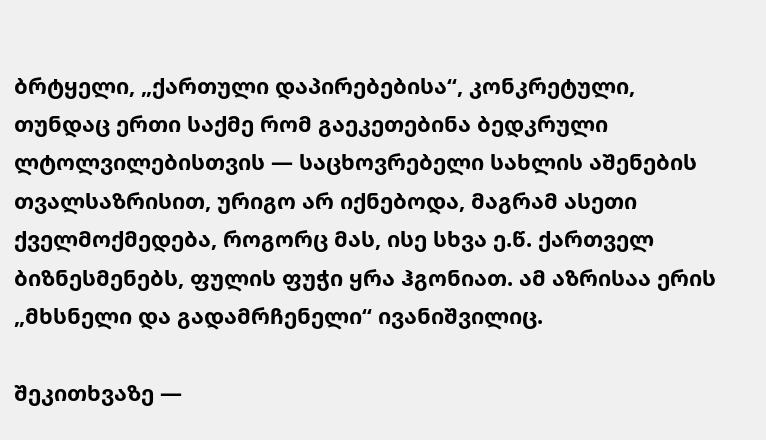ბრტყელი, „ქართული დაპირებებისა“, კონკრეტული, თუნდაც ერთი საქმე რომ გაეკეთებინა ბედკრული ლტოლვილებისთვის — საცხოვრებელი სახლის აშენების თვალსაზრისით, ურიგო არ იქნებოდა, მაგრამ ასეთი ქველმოქმედება, როგორც მას, ისე სხვა ე.წ. ქართველ ბიზნესმენებს, ფულის ფუჭი ყრა ჰგონიათ. ამ აზრისაა ერის „მხსნელი და გადამრჩენელი“ ივანიშვილიც.

შეკითხვაზე —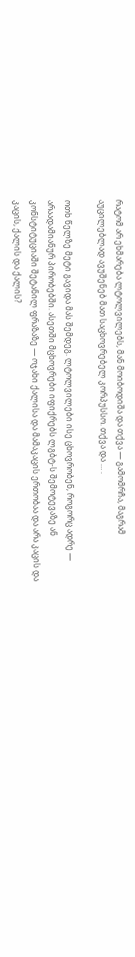რატომ არ ეხმარება ლტოლვილებს, მან მოიბოდიშა და თქვა — გამომრჩა, მაგრამ აუცილებლად ავუშენებ მათ საცხოვრებელ კორპუსსო. თქვა და … .

ოთხ წელზე მეტი გავიდა მას შემდეგ. ლტოლვილები ისე ცხოვრობენ, როგორც ადრე — არაადამიანურ პირობებში. ასეთში მცხოვრები იფიქრებს ლგბტ-ს შემოტევაზე ან კონსტიტუციაში შეტანილ ფრაზაზე — ოჯახი ქალისა და მამაკაცის ერთობაა და არა კაცის და კაცის, ქალის და ქალის?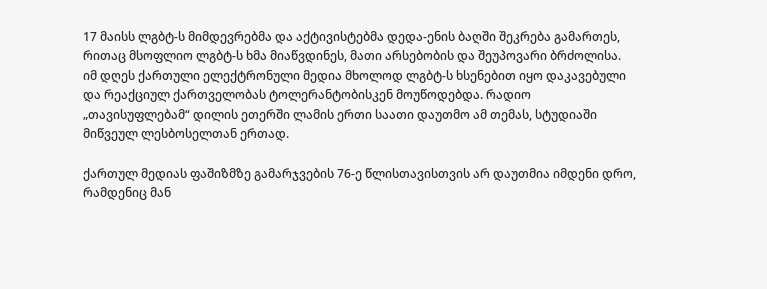17 მაისს ლგბტ-ს მიმდევრებმა და აქტივისტებმა დედა-ენის ბაღში შეკრება გამართეს, რითაც მსოფლიო ლგბტ-ს ხმა მიაწვდინეს, მათი არსებობის და შეუპოვარი ბრძოლისა. იმ დღეს ქართული ელექტრონული მედია მხოლოდ ლგბტ-ს ხსენებით იყო დაკავებული და რეაქციულ ქართველობას ტოლერანტობისკენ მოუწოდებდა. რადიო „თავისუფლებამ“ დილის ეთერში ლამის ერთი საათი დაუთმო ამ თემას, სტუდიაში მიწვეულ ლესბოსელთან ერთად.

ქართულ მედიას ფაშიზმზე გამარჯვების 76-ე წლისთავისთვის არ დაუთმია იმდენი დრო, რამდენიც მან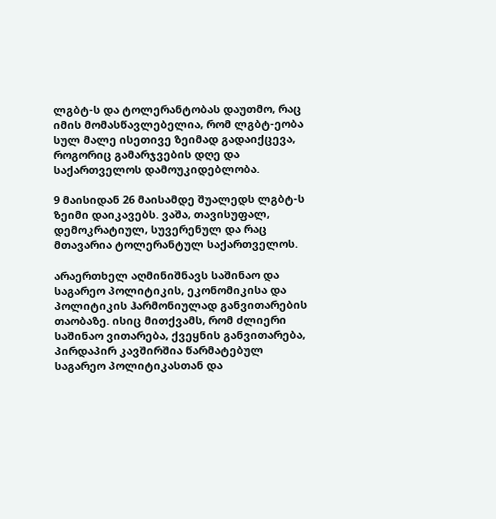ლგბტ-ს და ტოლერანტობას დაუთმო, რაც იმის მომასწავლებელია, რომ ლგბტ-ეობა სულ მალე ისეთივე ზეიმად გადაიქცევა, როგორიც გამარჯვების დღე და საქართველოს დამოუკიდებლობა.

9 მაისიდან 26 მაისამდე შუალედს ლგბტ-ს ზეიმი დაიკავებს. ვაშა, თავისუფალ, დემოკრატიულ, სუვერენულ და რაც მთავარია ტოლერანტულ საქართველოს.

არაერთხელ აღმინიშნავს საშინაო და საგარეო პოლიტიკის, ეკონომიკისა და პოლიტიკის ჰარმონიულად განვითარების თაობაზე. ისიც მითქვამს, რომ ძლიერი საშინაო ვითარება, ქვეყნის განვითარება, პირდაპირ კავშირშია წარმატებულ საგარეო პოლიტიკასთან და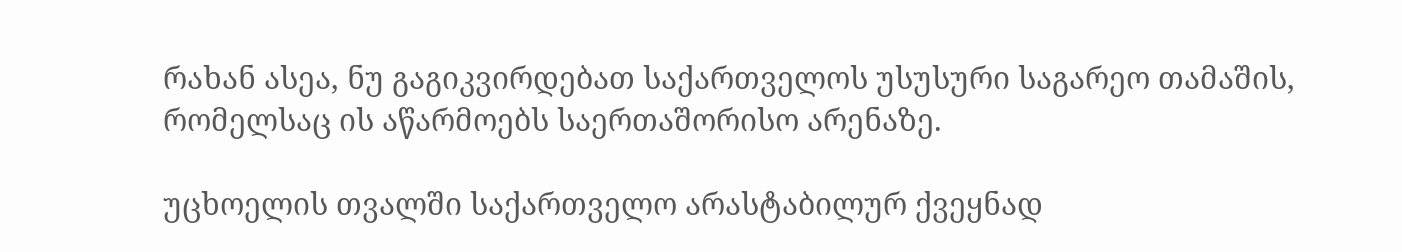რახან ასეა, ნუ გაგიკვირდებათ საქართველოს უსუსური საგარეო თამაშის, რომელსაც ის აწარმოებს საერთაშორისო არენაზე.

უცხოელის თვალში საქართველო არასტაბილურ ქვეყნად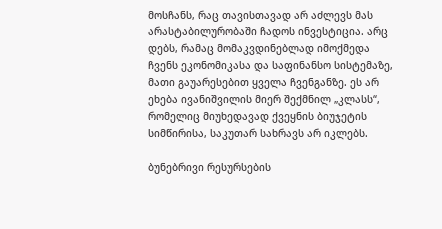მოსჩანს, რაც თავისთავად არ აძლევს მას არასტაბილურობაში ჩადოს ინვესტიცია. არც დებს, რამაც მომაკვდინებლად იმოქმედა ჩვენს ეკონომიკასა და საფინანსო სისტემაზე, მათი გაუარესებით ყველა ჩვენგანზე. ეს არ ეხება ივანიშვილის მიერ შექმნილ „კლასს“, რომელიც მიუხედავად ქვეყნის ბიუჯეტის სიმწირისა, საკუთარ სახრავს არ იკლებს.

ბუნებრივი რესურსების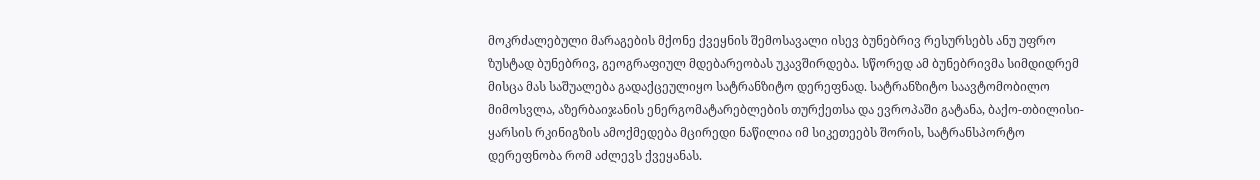მოკრძალებული მარაგების მქონე ქვეყნის შემოსავალი ისევ ბუნებრივ რესურსებს ანუ უფრო ზუსტად ბუნებრივ, გეოგრაფიულ მდებარეობას უკავშირდება. სწორედ ამ ბუნებრივმა სიმდიდრემ მისცა მას საშუალება გადაქცეულიყო სატრანზიტო დერეფნად. სატრანზიტო საავტომობილო მიმოსვლა, აზერბაიჯანის ენერგომატარებლების თურქეთსა და ევროპაში გატანა, ბაქო-თბილისი-ყარსის რკინიგზის ამოქმედება მცირედი ნაწილია იმ სიკეთეებს შორის, სატრანსპორტო დერეფნობა რომ აძლევს ქვეყანას.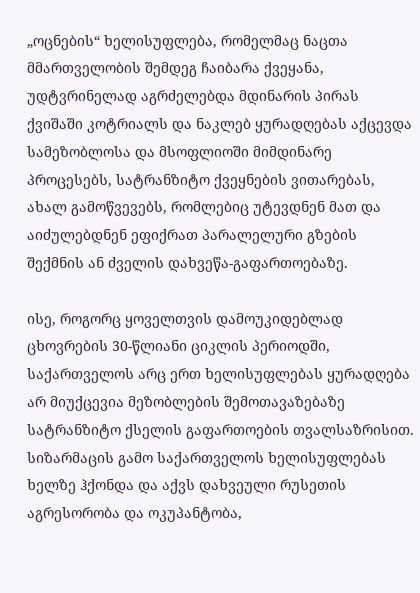„ოცნების“ ხელისუფლება, რომელმაც ნაცთა მმართველობის შემდეგ ჩაიბარა ქვეყანა, უდტვრინელად აგრძელებდა მდინარის პირას ქვიშაში კოტრიალს და ნაკლებ ყურადღებას აქცევდა სამეზობლოსა და მსოფლიოში მიმდინარე პროცესებს, სატრანზიტო ქვეყნების ვითარებას, ახალ გამოწვევებს, რომლებიც უტევდნენ მათ და აიძულებდნენ ეფიქრათ პარალელური გზების შექმნის ან ძველის დახვეწა-გაფართოებაზე.

ისე, როგორც ყოველთვის დამოუკიდებლად ცხოვრების 30-წლიანი ციკლის პერიოდში, საქართველოს არც ერთ ხელისუფლებას ყურადღება არ მიუქცევია მეზობლების შემოთავაზებაზე სატრანზიტო ქსელის გაფართოების თვალსაზრისით. სიზარმაცის გამო საქართველოს ხელისუფლებას ხელზე ჰქონდა და აქვს დახვეული რუსეთის აგრესორობა და ოკუპანტობა,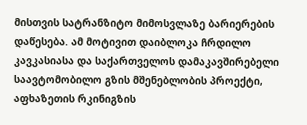მისთვის სატრანზიტო მიმოსვლაზე ბარიერების დაწესება. ამ მოტივით დაიბლოკა ჩრდილო კავკასიასა და საქართველოს დამაკავშირებელი საავტომობილო გზის მშენებლობის პროექტი, აფხაზეთის რკინიგზის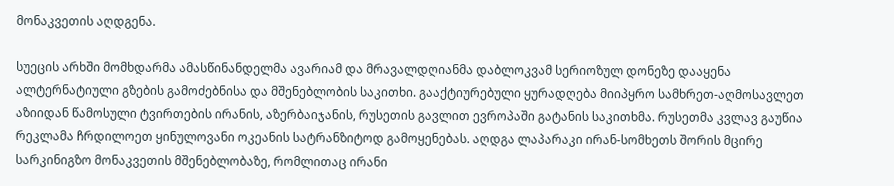მონაკვეთის აღდგენა.

სუეცის არხში მომხდარმა ამასწინანდელმა ავარიამ და მრავალდღიანმა დაბლოკვამ სერიოზულ დონეზე დააყენა ალტერნატიული გზების გამოძებნისა და მშენებლობის საკითხი. გააქტიურებული ყურადღება მიიპყრო სამხრეთ-აღმოსავლეთ აზიიდან წამოსული ტვირთების ირანის, აზერბაიჯანის, რუსეთის გავლით ევროპაში გატანის საკითხმა. რუსეთმა კვლავ გაუწია რეკლამა ჩრდილოეთ ყინულოვანი ოკეანის სატრანზიტოდ გამოყენებას. აღდგა ლაპარაკი ირან-სომხეთს შორის მცირე სარკინიგზო მონაკვეთის მშენებლობაზე, რომლითაც ირანი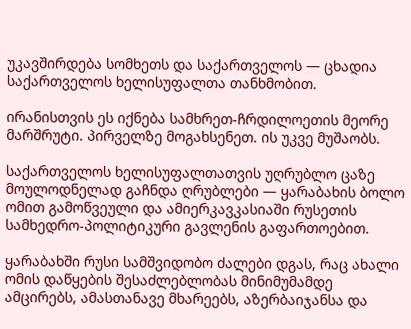უკავშირდება სომხეთს და საქართველოს — ცხადია საქართველოს ხელისუფალთა თანხმობით.

ირანისთვის ეს იქნება სამხრეთ-ჩრდილოეთის მეორე მარშრუტი. პირველზე მოგახსენეთ. ის უკვე მუშაობს.

საქართველოს ხელისუფალთათვის უღრუბლო ცაზე მოულოდნელად გაჩნდა ღრუბლები — ყარაბახის ბოლო ომით გამოწვეული და ამიერკავკასიაში რუსეთის სამხედრო-პოლიტიკური გავლენის გაფართოებით.

ყარაბახში რუსი სამშვიდობო ძალები დგას, რაც ახალი ომის დაწყების შესაძლებლობას მინიმუმამდე ამცირებს, ამასთანავე მხარეებს, აზერბაიჯანსა და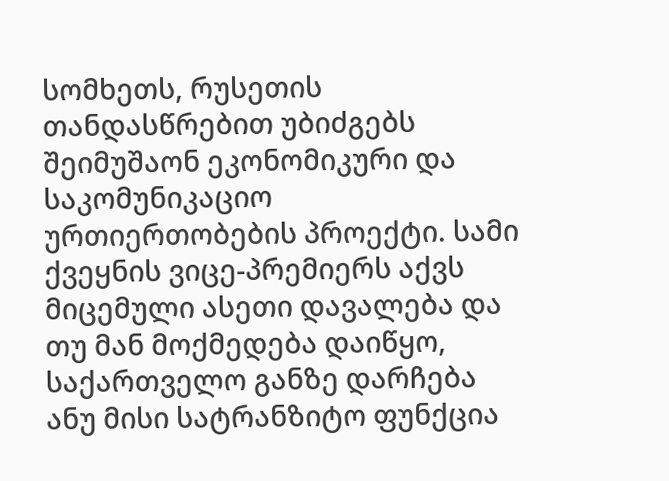სომხეთს, რუსეთის თანდასწრებით უბიძგებს შეიმუშაონ ეკონომიკური და საკომუნიკაციო ურთიერთობების პროექტი. სამი ქვეყნის ვიცე-პრემიერს აქვს მიცემული ასეთი დავალება და თუ მან მოქმედება დაიწყო, საქართველო განზე დარჩება ანუ მისი სატრანზიტო ფუნქცია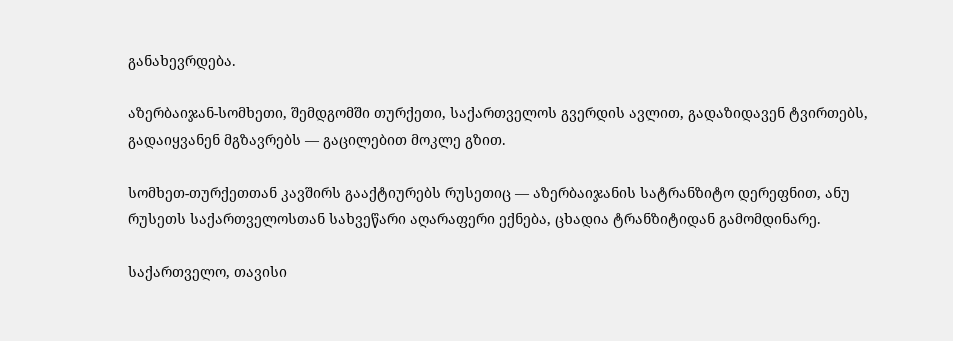განახევრდება.

აზერბაიჯან-სომხეთი, შემდგომში თურქეთი, საქართველოს გვერდის ავლით, გადაზიდავენ ტვირთებს, გადაიყვანენ მგზავრებს — გაცილებით მოკლე გზით.

სომხეთ-თურქეთთან კავშირს გააქტიურებს რუსეთიც — აზერბაიჯანის სატრანზიტო დერეფნით, ანუ რუსეთს საქართველოსთან სახვეწარი აღარაფერი ექნება, ცხადია ტრანზიტიდან გამომდინარე.

საქართველო, თავისი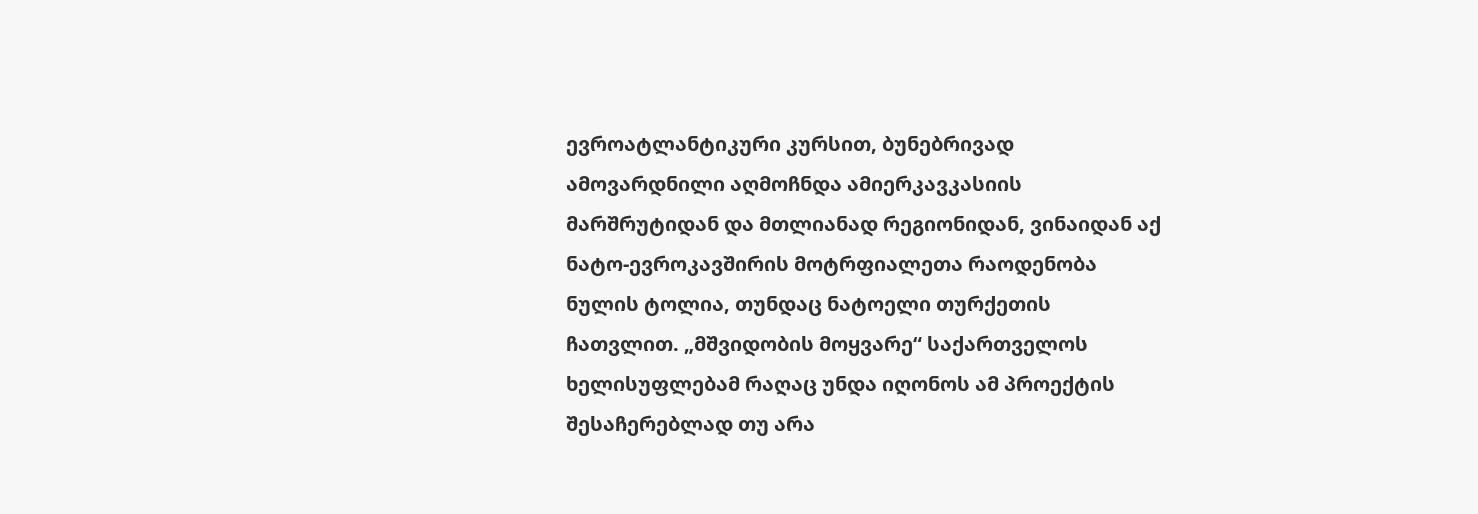ევროატლანტიკური კურსით, ბუნებრივად ამოვარდნილი აღმოჩნდა ამიერკავკასიის მარშრუტიდან და მთლიანად რეგიონიდან, ვინაიდან აქ ნატო-ევროკავშირის მოტრფიალეთა რაოდენობა ნულის ტოლია, თუნდაც ნატოელი თურქეთის ჩათვლით. „მშვიდობის მოყვარე“ საქართველოს ხელისუფლებამ რაღაც უნდა იღონოს ამ პროექტის შესაჩერებლად თუ არა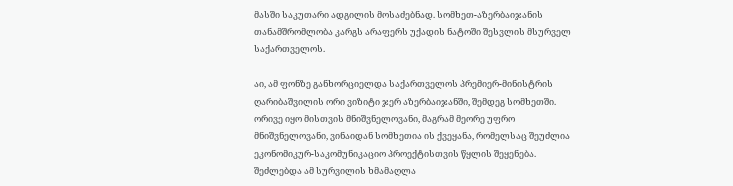მასში საკუთარი ადგილის მოსაძებნად. სომხეთ-აზერბაიჯანის თანამშრომლობა კარგს არაფერს უქადის ნატოში შესვლის მსურველ საქართველოს.

აი, ამ ფონზე განხორციელდა საქართველოს პრემიერ-მინისტრის ღარიბაშვილის ორი ვიზიტი ჯერ აზერბაიჯანში, შემდეგ სომხეთში. ორივე იყო მისთვის მნიშვნელოვანი, მაგრამ მეორე უფრო მნიშვნელოვანი, ვინაიდან სომხეთია ის ქვეყანა, რომელსაც შეუძლია ეკონომიკურ-საკომუნიკაციო პროექტისთვის წყლის შეყენება. შეძლებდა ამ სურვილის ხმამაღლა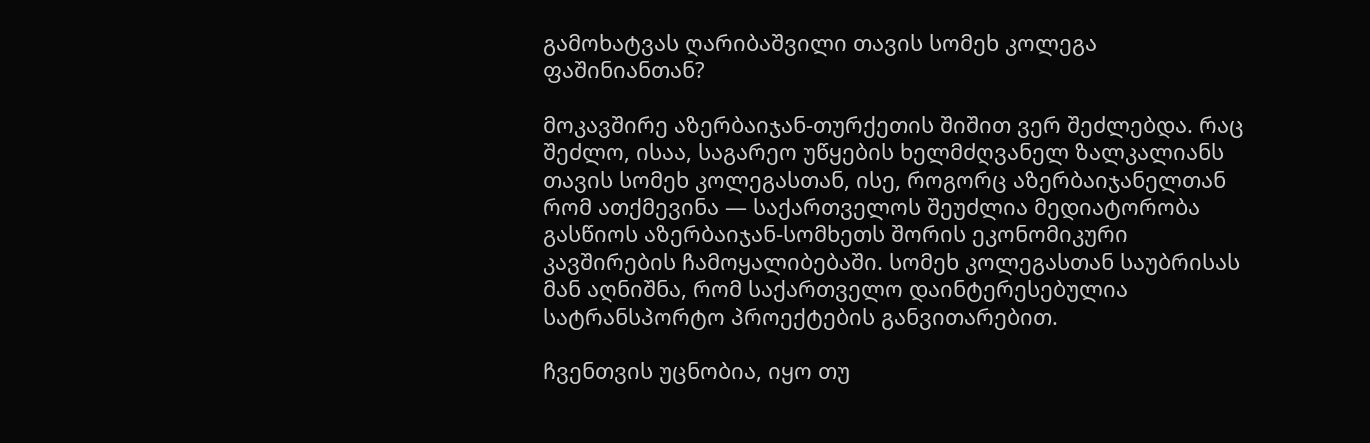გამოხატვას ღარიბაშვილი თავის სომეხ კოლეგა ფაშინიანთან?

მოკავშირე აზერბაიჯან-თურქეთის შიშით ვერ შეძლებდა. რაც შეძლო, ისაა, საგარეო უწყების ხელმძღვანელ ზალკალიანს თავის სომეხ კოლეგასთან, ისე, როგორც აზერბაიჯანელთან რომ ათქმევინა — საქართველოს შეუძლია მედიატორობა გასწიოს აზერბაიჯან-სომხეთს შორის ეკონომიკური კავშირების ჩამოყალიბებაში. სომეხ კოლეგასთან საუბრისას მან აღნიშნა, რომ საქართველო დაინტერესებულია სატრანსპორტო პროექტების განვითარებით.

ჩვენთვის უცნობია, იყო თუ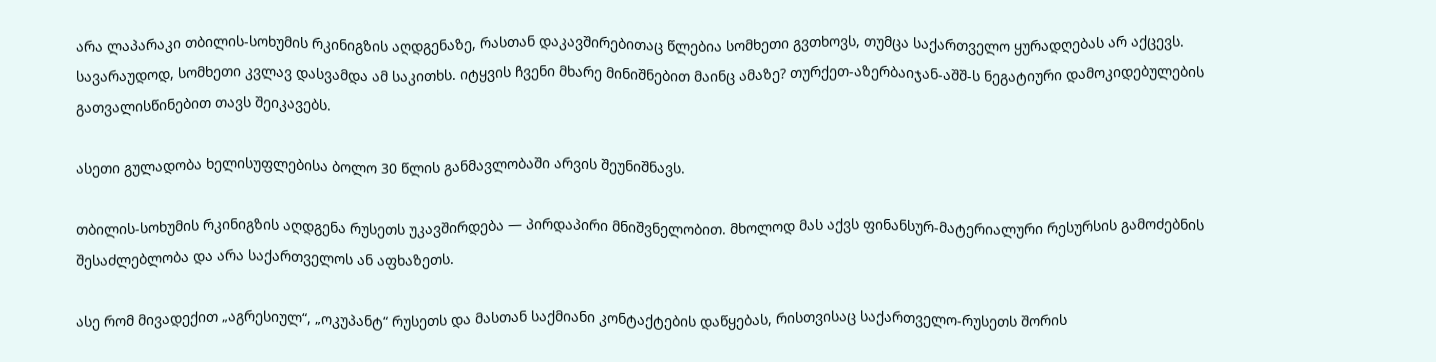არა ლაპარაკი თბილის-სოხუმის რკინიგზის აღდგენაზე, რასთან დაკავშირებითაც წლებია სომხეთი გვთხოვს, თუმცა საქართველო ყურადღებას არ აქცევს. სავარაუდოდ, სომხეთი კვლავ დასვამდა ამ საკითხს. იტყვის ჩვენი მხარე მინიშნებით მაინც ამაზე? თურქეთ-აზერბაიჯან-აშშ-ს ნეგატიური დამოკიდებულების გათვალისწინებით თავს შეიკავებს.

ასეთი გულადობა ხელისუფლებისა ბოლო 30 წლის განმავლობაში არვის შეუნიშნავს.

თბილის-სოხუმის რკინიგზის აღდგენა რუსეთს უკავშირდება — პირდაპირი მნიშვნელობით. მხოლოდ მას აქვს ფინანსურ-მატერიალური რესურსის გამოძებნის შესაძლებლობა და არა საქართველოს ან აფხაზეთს.

ასე რომ მივადექით „აგრესიულ“, „ოკუპანტ“ რუსეთს და მასთან საქმიანი კონტაქტების დაწყებას, რისთვისაც საქართველო-რუსეთს შორის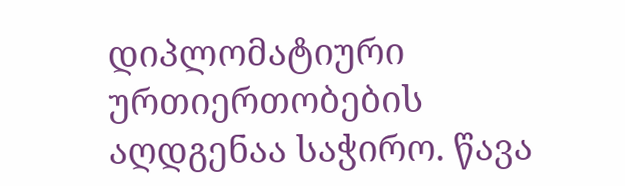დიპლომატიური ურთიერთობების აღდგენაა საჭირო. წავა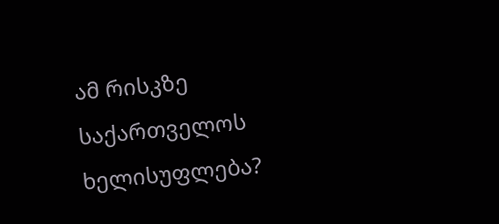ამ რისკზე საქართველოს ხელისუფლება?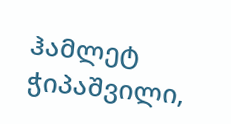ჰამლეტ ჭიპაშვილი,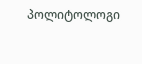პოლიტოლოგი